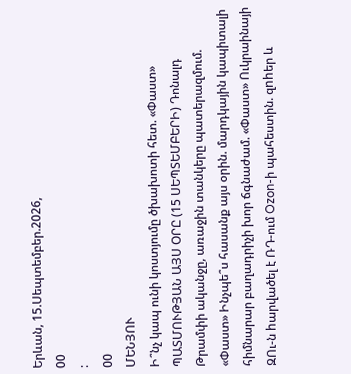Երևան, 15.Սեպտեմբեր.2026,
00
:
00
ՄԵՆՅՈՒ
Ի՞նչ կապ ունի կոստյումը ծխախոտի հետ. «Փաստ» ՊԱՏՄՈՒԹՅԱՆ ԱՅՍ ՕՐԸ (15 ՍԵՊՏԵՄԲԵՐԻ) Դոնալդ Թրամփի ականջը, առաջին տանկերը պատերազմում. «Փաստ» Ինչպե՞ս հասանք այս օրին. մարդկային կապիտալի հիմնարար բաղադրիչի խոր ճգնաժամ. «Փաստ» Ուկրաինայի ԶՈւ-ն hարվածել է ՌԴ-ում Ozon-ի պահեստին. զnhեր և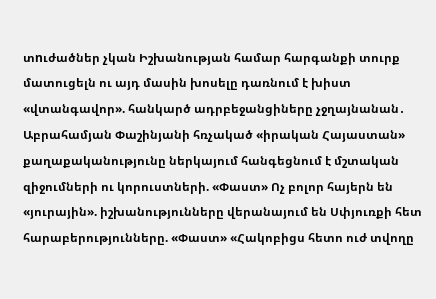տnւժածներ չկան Իշխանության համար հարգանքի տուրք մատուցելն ու այդ մասին խոսելը դառնում է խիստ «վտանգավոր». հանկարծ ադրբեջանցիները չջղայնանան․ Աբրահամյան Փաշինյանի հռչակած «իրական Հայաստան» քաղաքականությունը ներկայում հանգեցնում է մշտական զիջումների ու կորուստների. «Փաստ» Ոչ բոլոր հայերն են «յուրային». իշխանությունները վերանայում են Սփյուռքի հետ հարաբերությունները. «Փաստ» «Հակոբիցս հետո ուժ տվողը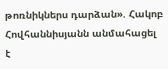թոռնիկներս դարձան». Հակոբ Հովհաննիսյանն անմահացել է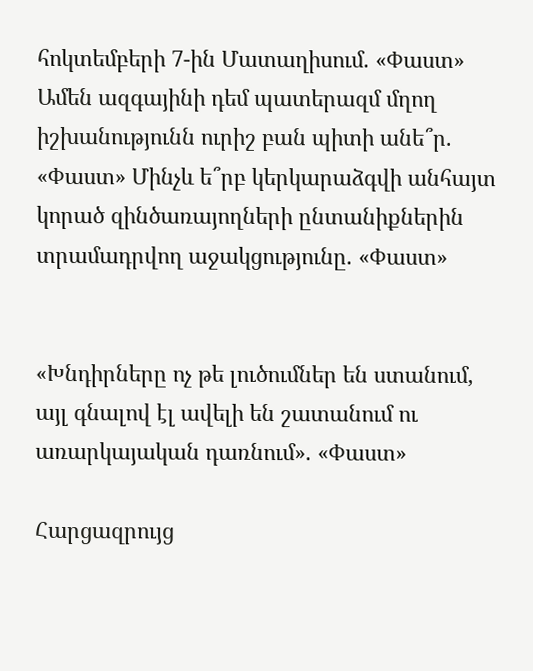հոկտեմբերի 7-ին Մատաղիսում. «Փաստ» Ամեն ազգայինի դեմ պատերազմ մղող իշխանությունն ուրիշ բան պիտի անե՞ր. «Փաստ» Մինչև ե՞րբ կերկարաձգվի անհայտ կորած զինծառայողների ընտանիքներին տրամադրվող աջակցությունը. «Փաստ»


«Խնդիրները ոչ թե լուծումներ են ստանում, այլ գնալով էլ ավելի են շատանում ու առարկայական դառնում». «Փաստ»

Հարցազրույց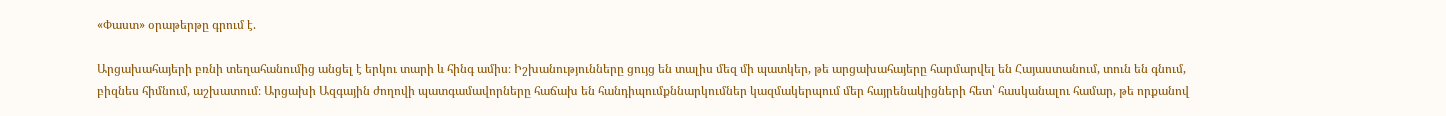«Փաստ» օրաթերթը գրում է.

Արցախահայերի բռնի տեղահանումից անցել է երկու տարի և հինգ ամիս։ Իշխանությունները ցույց են տալիս մեզ մի պատկեր, թե արցախահայերը հարմարվել են Հայաստանում, տուն են գնում, բիզնես հիմնում, աշխատում։ Արցախի Ազգային ժողովի պատգամավորները հաճախ են հանդիպումքննարկումներ կազմակերպում մեր հայրենակիցների հետ՝ հասկանալու համար, թե որքանով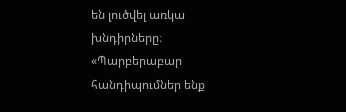են լուծվել առկա խնդիրները։ «Պարբերաբար հանդիպումներ ենք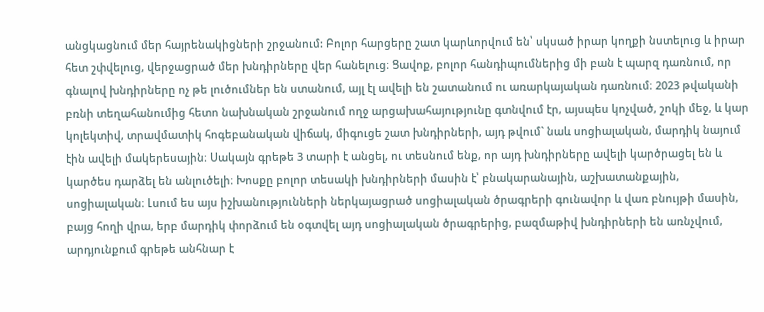անցկացնում մեր հայրենակիցների շրջանում: Բոլոր հարցերը շատ կարևորվում են՝ սկսած իրար կողքի նստելուց և իրար հետ շփվելուց, վերջացրած մեր խնդիրները վեր հանելուց։ Ցավոք, բոլոր հանդիպումներից մի բան է պարզ դառնում, որ գնալով խնդիրները ոչ թե լուծումներ են ստանում, այլ էլ ավելի են շատանում ու առարկայական դառնում։ 2023 թվականի բռնի տեղահանումից հետո նախնական շրջանում ողջ արցախահայությունը գտնվում էր, այսպես կոչված, շոկի մեջ, և կար կոլեկտիվ, տրավմատիկ հոգեբանական վիճակ, միգուցե շատ խնդիրների, այդ թվում` նաև սոցիալական, մարդիկ նայում էին ավելի մակերեսային։ Սակայն գրեթե 3 տարի է անցել, ու տեսնում ենք, որ այդ խնդիրները ավելի կարծրացել են և կարծես դարձել են անլուծելի։ Խոսքը բոլոր տեսակի խնդիրների մասին է՝ բնակարանային, աշխատանքային, սոցիալական։ Լսում ես այս իշխանությունների ներկայացրած սոցիալական ծրագրերի գունավոր և վառ բնույթի մասին, բայց հողի վրա, երբ մարդիկ փորձում են օգտվել այդ սոցիալական ծրագրերից, բազմաթիվ խնդիրների են առնչվում, արդյունքում գրեթե անհնար է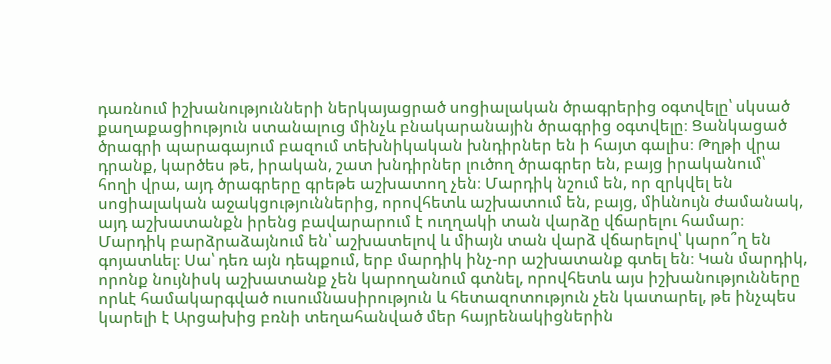դառնում իշխանությունների ներկայացրած սոցիալական ծրագրերից օգտվելը՝ սկսած քաղաքացիություն ստանալուց մինչև բնակարանային ծրագրից օգտվելը։ Ցանկացած ծրագրի պարագայում բազում տեխնիկական խնդիրներ են ի հայտ գալիս։ Թղթի վրա դրանք, կարծես թե, իրական, շատ խնդիրներ լուծող ծրագրեր են, բայց իրականում՝ հողի վրա, այդ ծրագրերը գրեթե աշխատող չեն։ Մարդիկ նշում են, որ զրկվել են սոցիալական աջակցություններից, որովհետև աշխատում են, բայց, միևնույն ժամանակ, այդ աշխատանքն իրենց բավարարում է ուղղակի տան վարձը վճարելու համար։ Մարդիկ բարձրաձայնում են՝ աշխատելով և միայն տան վարձ վճարելով՝ կարո՞ղ են գոյատևել։ Սա՝ դեռ այն դեպքում, երբ մարդիկ ինչ-որ աշխատանք գտել են։ Կան մարդիկ, որոնք նույնիսկ աշխատանք չեն կարողանում գտնել, որովհետև այս իշխանությունները որևէ համակարգված ուսումնասիրություն և հետազոտություն չեն կատարել, թե ինչպես կարելի է Արցախից բռնի տեղահանված մեր հայրենակիցներին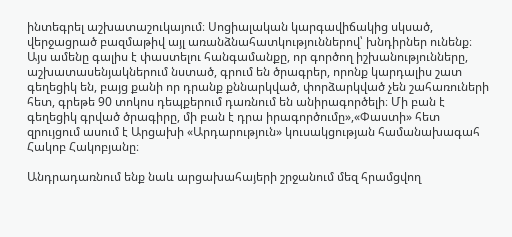ինտեգրել աշխատաշուկայում։ Սոցիալական կարգավիճակից սկսած, վերջացրած բազմաթիվ այլ առանձնահատկություններով՝ խնդիրներ ունենք։ Այս ամենը գալիս է փաստելու հանգամանքը, որ գործող իշխանությունները, աշխատասենյակներում նստած, գրում են ծրագրեր, որոնք կարդալիս շատ գեղեցիկ են, բայց քանի որ դրանք քննարկված, փորձարկված չեն շահառուների հետ, գրեթե 90 տոկոս դեպքերում դառնում են անիրագործելի։ Մի բան է գեղեցիկ գրված ծրագիրը, մի բան է դրա իրագործումը»,«Փաստի» հետ զրույցում ասում է Արցախի «Արդարություն» կուսակցության համանախագահ Հակոբ Հակոբյանը։

Անդրադառնում ենք նաև արցախահայերի շրջանում մեզ հրամցվող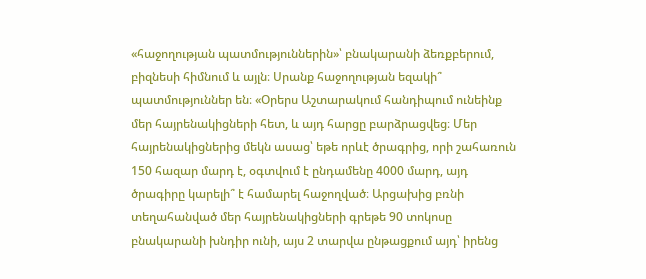«հաջողության պատմություններին»՝ բնակարանի ձեռքբերում, բիզնեսի հիմնում և այլն։ Սրանք հաջողության եզակի՞ պատմություններ են։ «Օրերս Աշտարակում հանդիպում ունեինք մեր հայրենակիցների հետ, և այդ հարցը բարձրացվեց։ Մեր հայրենակիցներից մեկն ասաց՝ եթե որևէ ծրագրից, որի շահառուն 150 հազար մարդ է, օգտվում է ընդամենը 4000 մարդ, այդ ծրագիրը կարելի՞ է համարել հաջողված։ Արցախից բռնի տեղահանված մեր հայրենակիցների գրեթե 90 տոկոսը բնակարանի խնդիր ունի, այս 2 տարվա ընթացքում այդ՝ իրենց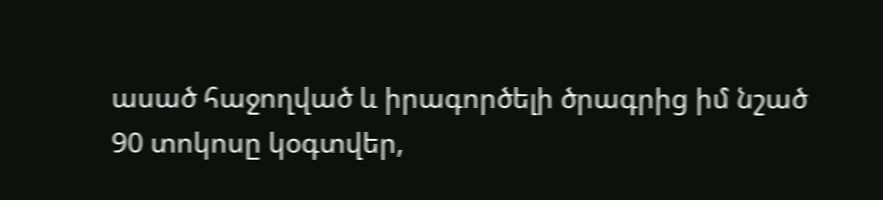ասած հաջողված և իրագործելի ծրագրից իմ նշած 90 տոկոսը կօգտվեր,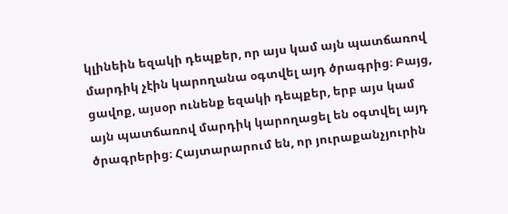կլինեին եզակի դեպքեր, որ այս կամ այն պատճառով մարդիկ չէին կարողանա օգտվել այդ ծրագրից։ Բայց, ցավոք, այսօր ունենք եզակի դեպքեր, երբ այս կամ այն պատճառով մարդիկ կարողացել են օգտվել այդ ծրագրերից։ Հայտարարում են, որ յուրաքանչյուրին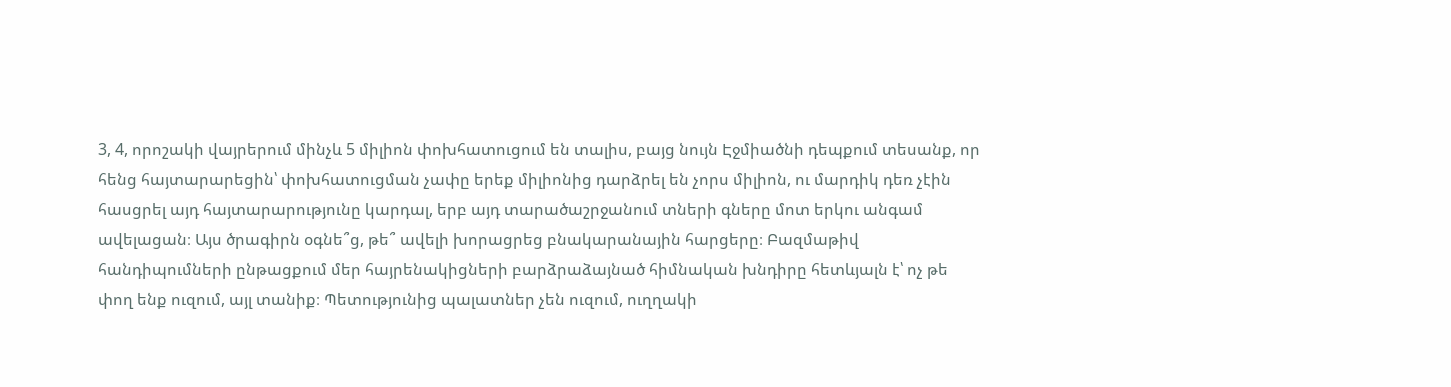3, 4, որոշակի վայրերում մինչև 5 միլիոն փոխհատուցում են տալիս, բայց նույն Էջմիածնի դեպքում տեսանք, որ հենց հայտարարեցին՝ փոխհատուցման չափը երեք միլիոնից դարձրել են չորս միլիոն, ու մարդիկ դեռ չէին հասցրել այդ հայտարարությունը կարդալ, երբ այդ տարածաշրջանում տների գները մոտ երկու անգամ ավելացան։ Այս ծրագիրն օգնե՞ց, թե՞ ավելի խորացրեց բնակարանային հարցերը։ Բազմաթիվ հանդիպումների ընթացքում մեր հայրենակիցների բարձրաձայնած հիմնական խնդիրը հետևյալն է՝ ոչ թե փող ենք ուզում, այլ տանիք։ Պետությունից պալատներ չեն ուզում, ուղղակի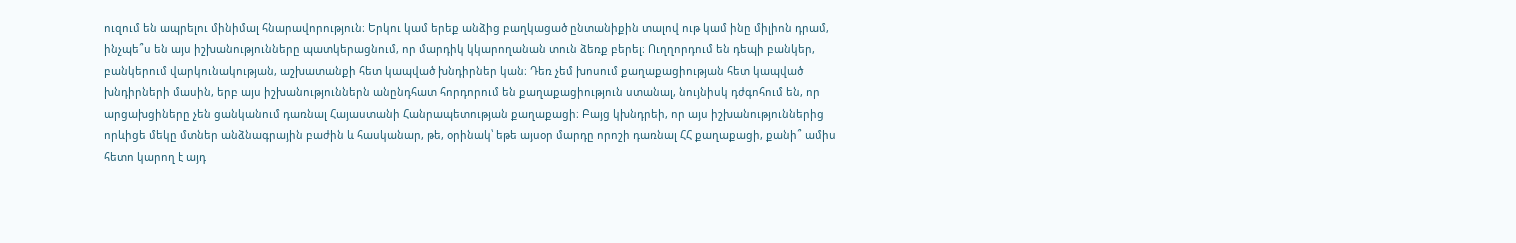ուզում են ապրելու մինիմալ հնարավորություն։ Երկու կամ երեք անձից բաղկացած ընտանիքին տալով ութ կամ ինը միլիոն դրամ, ինչպե՞ս են այս իշխանությունները պատկերացնում, որ մարդիկ կկարողանան տուն ձեռք բերել։ Ուղղորդում են դեպի բանկեր, բանկերում վարկունակության, աշխատանքի հետ կապված խնդիրներ կան։ Դեռ չեմ խոսում քաղաքացիության հետ կապված խնդիրների մասին, երբ այս իշխանություններն անընդհատ հորդորում են քաղաքացիություն ստանալ, նույնիսկ դժգոհում են, որ արցախցիները չեն ցանկանում դառնալ Հայաստանի Հանրապետության քաղաքացի։ Բայց կխնդրեի, որ այս իշխանություններից որևիցե մեկը մտներ անձնագրային բաժին և հասկանար, թե, օրինակ՝ եթե այսօր մարդը որոշի դառնալ ՀՀ քաղաքացի, քանի՞ ամիս հետո կարող է այդ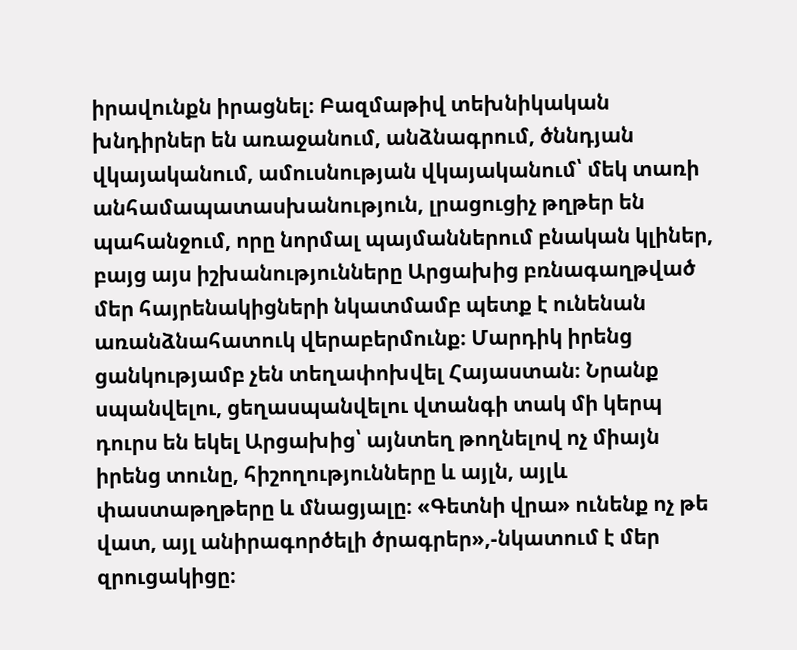իրավունքն իրացնել։ Բազմաթիվ տեխնիկական խնդիրներ են առաջանում, անձնագրում, ծննդյան վկայականում, ամուսնության վկայականում՝ մեկ տառի անհամապատասխանություն, լրացուցիչ թղթեր են պահանջում, որը նորմալ պայմաններում բնական կլիներ, բայց այս իշխանությունները Արցախից բռնագաղթված մեր հայրենակիցների նկատմամբ պետք է ունենան առանձնահատուկ վերաբերմունք։ Մարդիկ իրենց ցանկությամբ չեն տեղափոխվել Հայաստան։ Նրանք սպանվելու, ցեղասպանվելու վտանգի տակ մի կերպ դուրս են եկել Արցախից՝ այնտեղ թողնելով ոչ միայն իրենց տունը, հիշողությունները և այլն, այլև փաստաթղթերը և մնացյալը։ «Գետնի վրա» ունենք ոչ թե վատ, այլ անիրագործելի ծրագրեր»,-նկատում է մեր զրուցակիցը։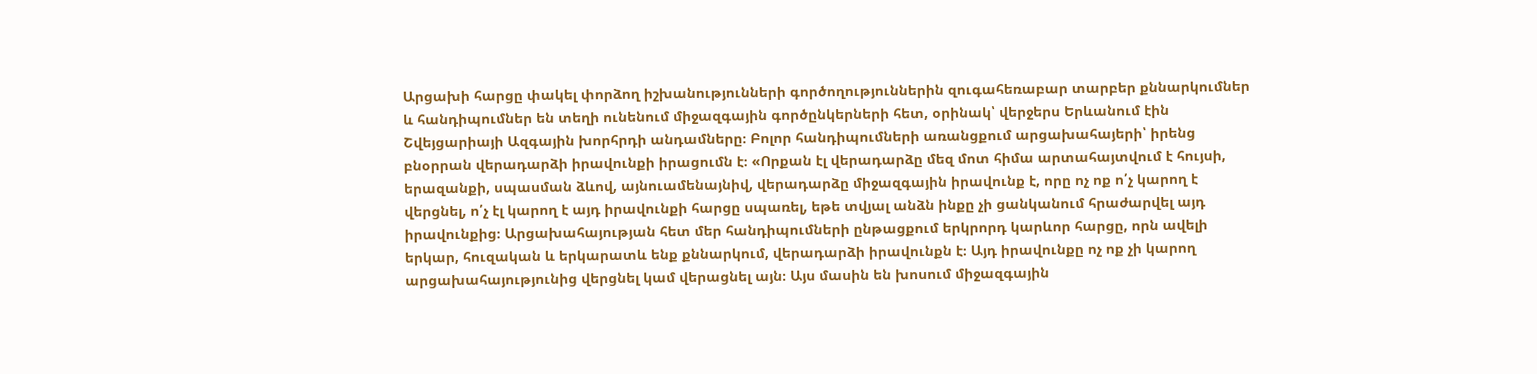Արցախի հարցը փակել փորձող իշխանությունների գործողություններին զուգահեռաբար տարբեր քննարկումներ և հանդիպումներ են տեղի ունենում միջազգային գործընկերների հետ, օրինակ՝ վերջերս Երևանում էին Շվեյցարիայի Ազգային խորհրդի անդամները։ Բոլոր հանդիպումների առանցքում արցախահայերի՝ իրենց բնօրրան վերադարձի իրավունքի իրացումն է։ «Որքան էլ վերադարձը մեզ մոտ հիմա արտահայտվում է հույսի, երազանքի, սպասման ձևով, այնուամենայնիվ, վերադարձը միջազգային իրավունք է, որը ոչ ոք ո՛չ կարող է վերցնել, ո՛չ էլ կարող է այդ իրավունքի հարցը սպառել, եթե տվյալ անձն ինքը չի ցանկանում հրաժարվել այդ իրավունքից։ Արցախահայության հետ մեր հանդիպումների ընթացքում երկրորդ կարևոր հարցը, որն ավելի երկար, հուզական և երկարատև ենք քննարկում, վերադարձի իրավունքն է։ Այդ իրավունքը ոչ ոք չի կարող արցախահայությունից վերցնել կամ վերացնել այն։ Այս մասին են խոսում միջազգային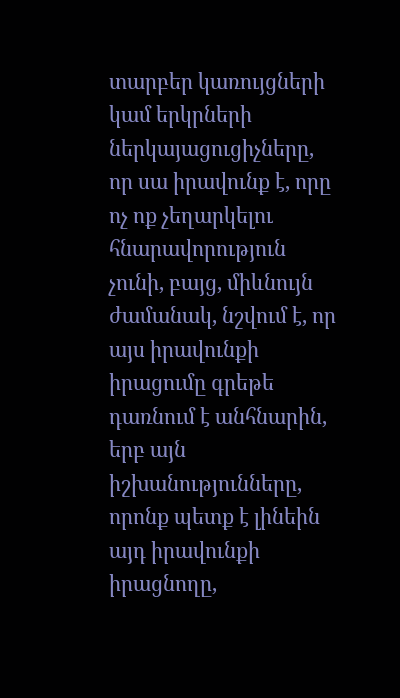տարբեր կառույցների կամ երկրների ներկայացուցիչները, որ սա իրավունք է, որը ոչ ոք չեղարկելու հնարավորություն չունի, բայց, միևնույն ժամանակ, նշվում է, որ այս իրավունքի իրացումը գրեթե դառնում է անհնարին, երբ այն իշխանությունները, որոնք պետք է լինեին այդ իրավունքի իրացնողը,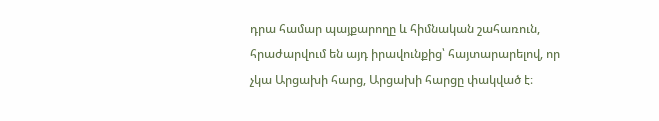դրա համար պայքարողը և հիմնական շահառուն, հրաժարվում են այդ իրավունքից՝ հայտարարելով, որ չկա Արցախի հարց, Արցախի հարցը փակված է։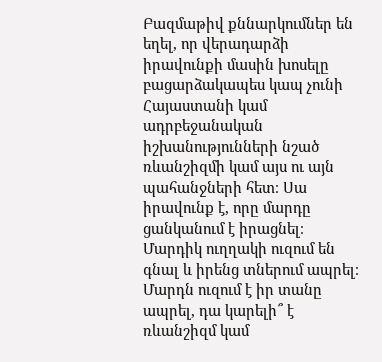Բազմաթիվ քննարկումներ են եղել, որ վերադարձի իրավունքի մասին խոսելը բացարձակապես կապ չունի Հայաստանի կամ ադրբեջանական իշխանությունների նշած ռևանշիզմի կամ այս ու այն պահանջների հետ։ Սա իրավունք է, որը մարդը ցանկանում է իրացնել։ Մարդիկ ուղղակի ուզում են գնալ և իրենց տներում ապրել։ Մարդն ուզում է իր տանը ապրել, դա կարելի՞ է ռևանշիզմ կամ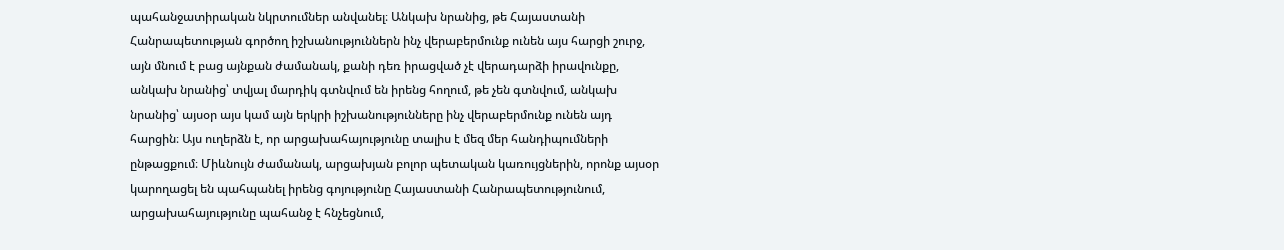պահանջատիրական նկրտումներ անվանել։ Անկախ նրանից, թե Հայաստանի Հանրապետության գործող իշխանություններն ինչ վերաբերմունք ունեն այս հարցի շուրջ, այն մնում է բաց այնքան ժամանակ, քանի դեռ իրացված չէ վերադարձի իրավունքը, անկախ նրանից՝ տվյալ մարդիկ գտնվում են իրենց հողում, թե չեն գտնվում, անկախ նրանից՝ այսօր այս կամ այն երկրի իշխանությունները ինչ վերաբերմունք ունեն այդ հարցին։ Այս ուղերձն է, որ արցախահայությունը տալիս է մեզ մեր հանդիպումների ընթացքում։ Միևնույն ժամանակ, արցախյան բոլոր պետական կառույցներին, որոնք այսօր կարողացել են պահպանել իրենց գոյությունը Հայաստանի Հանրապետությունում, արցախահայությունը պահանջ է հնչեցնում,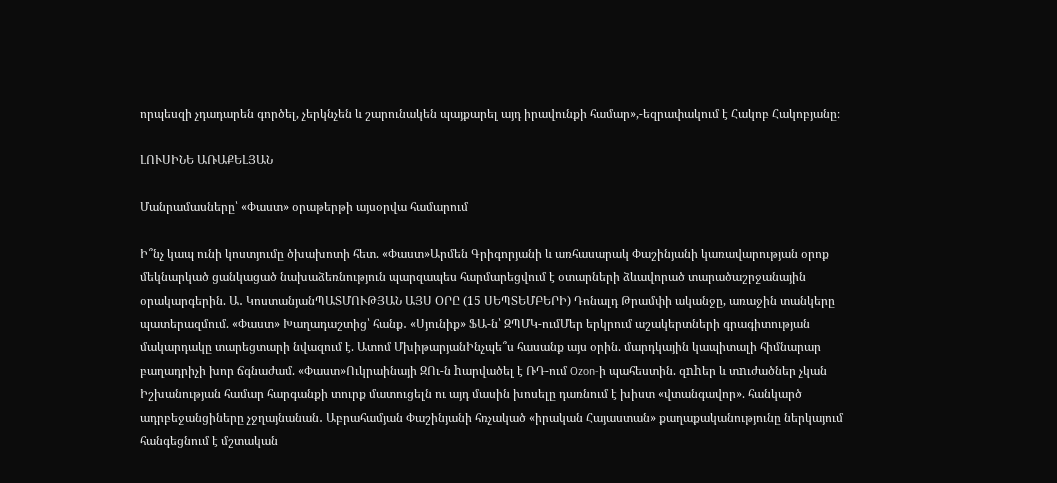որպեսզի չդադարեն գործել, չերկնչեն և շարունակեն պայքարել այդ իրավունքի համար»,-եզրափակում է Հակոբ Հակոբյանը։

ԼՈՒՍԻՆԵ ԱՌԱՔԵԼՅԱՆ

Մանրամասները՝ «Փաստ» օրաթերթի այսօրվա համարում

Ի՞նչ կապ ունի կոստյումը ծխախոտի հետ. «Փաստ»Արմեն Գրիգորյանի և առհասարակ Փաշինյանի կառավարության օրոք մեկնարկած ցանկացած նախաձեռնություն պարզապես հարմարեցվում է օտարների ձևավորած տարածաշրջանային օրակարգերին. Ա․ ԿոստանյանՊԱՏՄՈՒԹՅԱՆ ԱՅՍ ՕՐԸ (15 ՍԵՊՏԵՄԲԵՐԻ) Դոնալդ Թրամփի ականջը, առաջին տանկերը պատերազմում. «Փաստ» Խաղադաշտից՝ հանք․ «Սյունիք» ՖԱ-ն՝ ԶՊՄԿ-ումՄեր երկրում աշակերտների գրագիտության մակարդակը տարեցտարի նվազում է. Ատոմ ՄխիթարյանԻնչպե՞ս հասանք այս օրին. մարդկային կապիտալի հիմնարար բաղադրիչի խոր ճգնաժամ. «Փաստ»Ուկրաինայի ԶՈւ-ն hարվածել է ՌԴ-ում Ozon-ի պահեստին. զnhեր և տnւժածներ չկան Իշխանության համար հարգանքի տուրք մատուցելն ու այդ մասին խոսելը դառնում է խիստ «վտանգավոր». հանկարծ ադրբեջանցիները չջղայնանան․ Աբրահամյան Փաշինյանի հռչակած «իրական Հայաստան» քաղաքականությունը ներկայում հանգեցնում է մշտական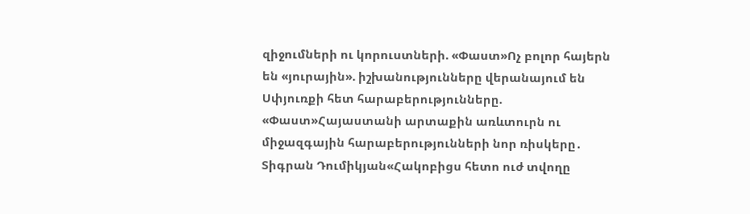զիջումների ու կորուստների. «Փաստ»Ոչ բոլոր հայերն են «յուրային». իշխանությունները վերանայում են Սփյուռքի հետ հարաբերությունները. «Փաստ»Հայաստանի արտաքին առևտուրն ու միջազգային հարաբերությունների նոր ռիսկերը․ Տիգրան Դումիկյան«Հակոբիցս հետո ուժ տվողը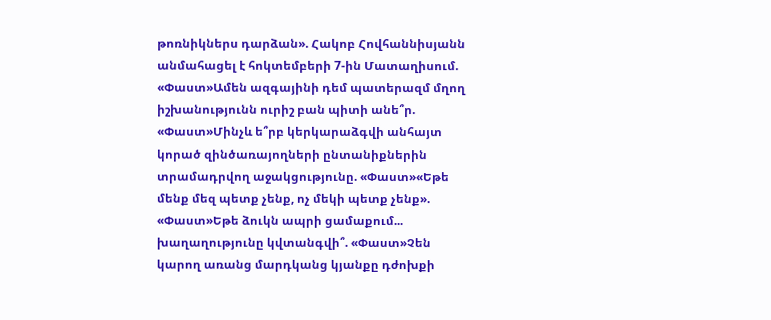թոռնիկներս դարձան». Հակոբ Հովհաննիսյանն անմահացել է հոկտեմբերի 7-ին Մատաղիսում. «Փաստ»Ամեն ազգայինի դեմ պատերազմ մղող իշխանությունն ուրիշ բան պիտի անե՞ր. «Փաստ»Մինչև ե՞րբ կերկարաձգվի անհայտ կորած զինծառայողների ընտանիքներին տրամադրվող աջակցությունը. «Փաստ»«Եթե մենք մեզ պետք չենք, ոչ մեկի պետք չենք». «Փաստ»Եթե ձուկն ապրի ցամաքում... խաղաղությունը կվտանգվի՞. «Փաստ»Չեն կարող առանց մարդկանց կյանքը դժոխքի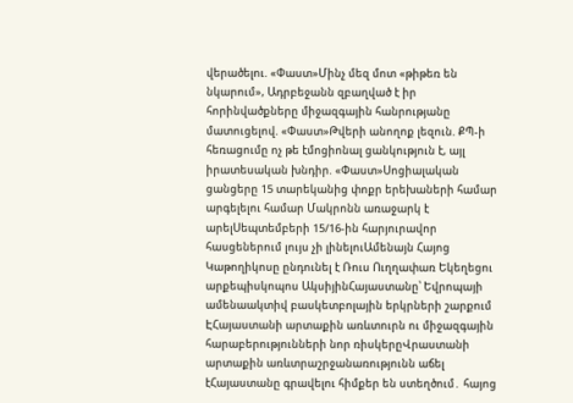վերածելու. «Փաստ»Մինչ մեզ մոտ «թիթեռ են նկարում», Ադրբեջանն զբաղված է իր հորինվածքները միջազգային հանրությանը մատուցելով. «Փաստ»Թվերի անողոք լեզուն. ՔՊ-ի հեռացումը ոչ թե էմոցիոնալ ցանկություն է, այլ իրատեսական խնդիր. «Փաստ»Սոցիալական ցանցերը 15 տարեկանից փոքր երեխաների համար արգելելու համար Մակրոնն առաջարկ է արելՍեպտեմբերի 15/16-ին հարյուրավոր հասցեներում լույս չի լինելուԱմենայն Հայոց Կաթողիկոսը ընդունել է Ռուս Ուղղափառ Եկեղեցու արքեպիսկոպոս ԱկսիյինՀայաստանը՝ Եվրոպայի ամենաակտիվ բասկետբոլային երկրների շարքում ԷՀայաստանի արտաքին առևտուրն ու միջազգային հարաբերությունների նոր ռիսկերըՎրաստանի արտաքին առևտրաշրջանառությունն աճել էՀայաստանը գրավելու հիմքեր են ստեղծում․ հայոց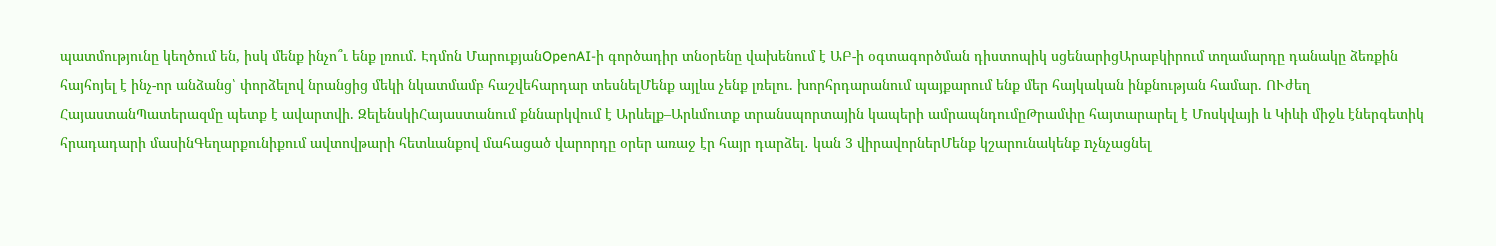պատմությունը կեղծում են, իսկ մենք ինչո՞ւ ենք լռում. Էդմոն ՄարուքյանOpenAI-ի գործադիր տնօրենը վախենում է ԱԲ-ի օգտագործման դիստոպիկ սցենարիցԱրաբկիրում տղամարդը դանակը ձեռքին հայհոյել է ինչ-որ անձանց՝ փորձելով նրանցից մեկի նկատմամբ հաշվեհարդար տեսնելՄենք այլևս չենք լռելու. խորհրդարանում պայքարում ենք մեր հայկական ինքնության համար. ՈՒժեղ ՀայաստանՊատերազմը պետք է ավարտվի. ԶելենսկիՀայաստանում քննարկվում է Արևելք–Արևմուտք տրանսպորտային կապերի ամրապնդումըԹրամփը հայտարարել է Մոսկվայի և Կիևի միջև էներգետիկ հրադադարի մասինԳեղարքունիքում ավտովթարի հետևանքով մահացած վարորդը օրեր առաջ էր հայր դարձել․ կան 3 վիրավորներՄենք կշարունակենք nչնչացնել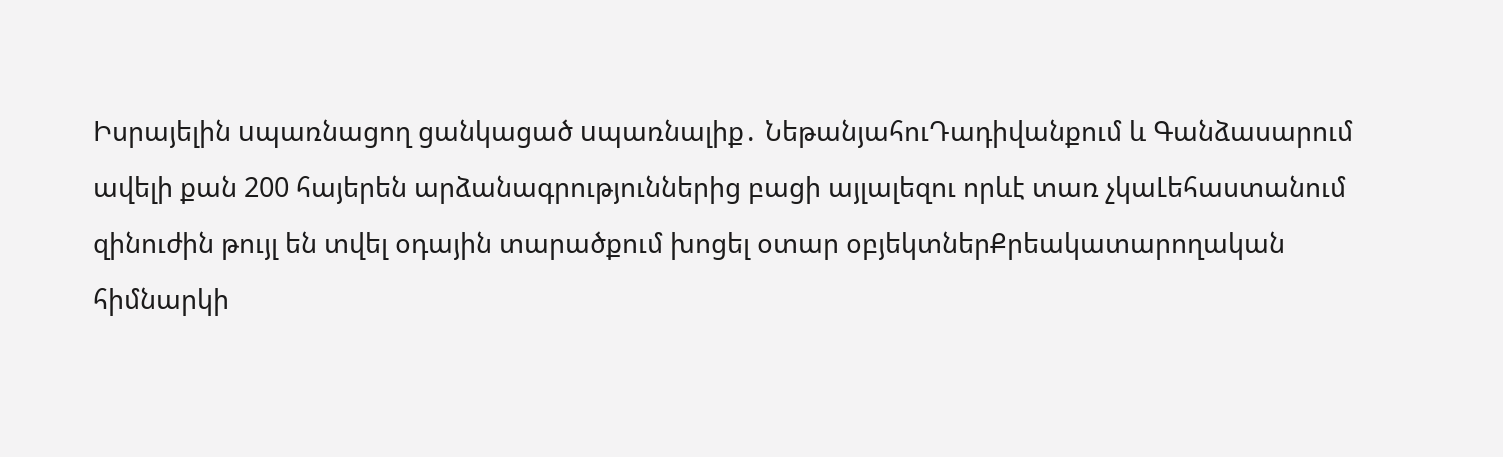Իսրայելին uպառնացող ցանկացած uպառնալիք․ ՆեթանյահուԴադիվանքում և Գանձասարում ավելի քան 200 հայերեն արձանագրություններից բացի այլալեզու որևէ տառ չկաԼեհաստանում զինուժին թույլ են տվել օդային տարածքում խոցել օտար օբյեկտներՔրեակատարողական հիմնարկի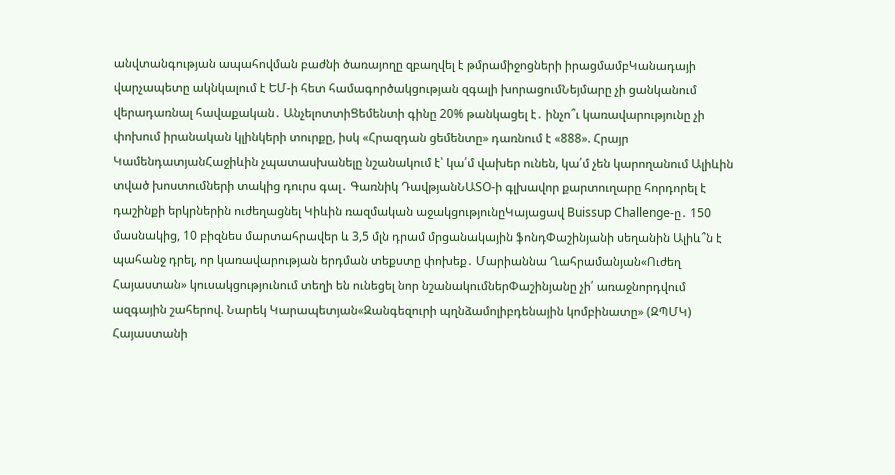անվտանգության ապահովման բաժնի ծառայողը զբաղվել է թմրամիջոցների իրացմամբԿանադայի վարչապետը ակնկալում է ԵՄ-ի հետ համագործակցության զգալի խորացումՆեյմարը չի ցանկանում վերադառնալ հավաքական․ ԱնչելոտտիՑեմենտի գինը 20% թանկացել է․ ինչո՞ւ կառավարությունը չի փոխում իրանական կլինկերի տուրքը, իսկ «Հրազդան ցեմենտը» դառնում է «888». Հրայր ԿամենդատյանՀաջիևին չպատասխանելը նշանակում է՝ կա՛մ վախեր ունեն, կա՛մ չեն կարողանում Ալիևին տված խոստումների տակից դուրս գալ․ Գառնիկ ԴավթյանՆԱՏՕ-ի գլխավոր քարտուղարը հորդորել է դաշինքի երկրներին ուժեղացնել Կիևին ռազմական աջակցությունըԿայացավ Buissup Challenge-ը․ 150 մասնակից, 10 բիզնես մարտահրավեր և 3,5 մլն դրամ մրցանակային ֆոնդՓաշինյանի սեղանին Ալիև՞ն է պահանջ դրել, որ կառավարության երդման տեքստը փոխեք․ Մարիաննա Ղահրամանյան«Ուժեղ Հայաստան» կուսակցությունում տեղի են ունեցել նոր նշանակումներՓաշինյանը չի՛ առաջնորդվում ազգային շահերով. Նարեկ Կարապետյան«Զանգեզուրի պղնձամոլիբդենային կոմբինատը» (ԶՊՄԿ) Հայաստանի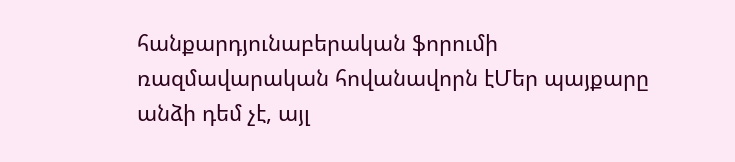հանքարդյունաբերական ֆորումի ռազմավարական հովանավորն էՄեր պայքարը անձի դեմ չէ, այլ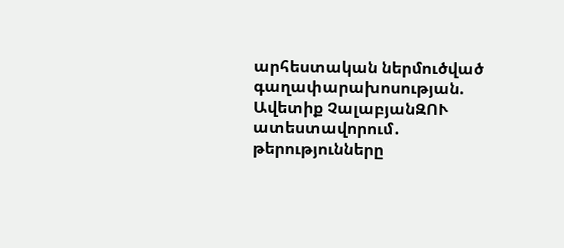արհեստական ներմուծված գաղափարախոսության. Ավետիք ՉալաբյանԶՈՒ ատեստավորում․ թերությունները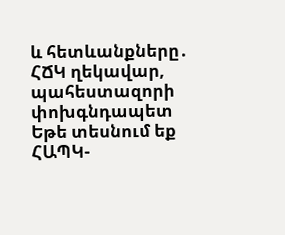և հետևանքները․ ՀՃԿ ղեկավար, պահեստազորի փոխգնդապետ Եթե տեսնում եք ՀԱՊԿ-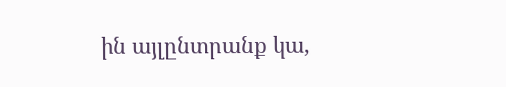ին այլընտրանք կա,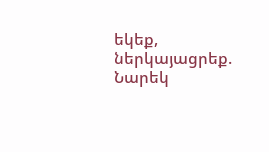եկեք, ներկայացրեք. Նարեկ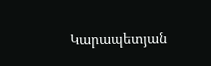Կարապետյան